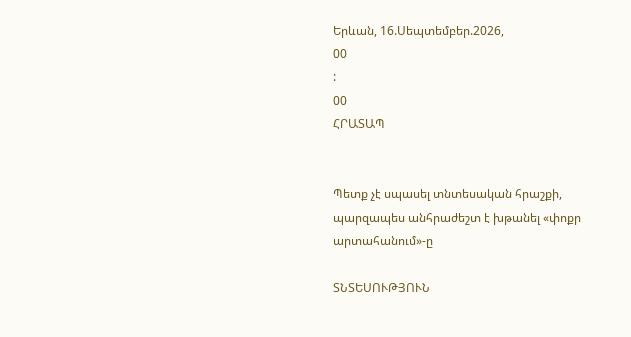Երևան, 16.Սեպտեմբեր.2026,
00
:
00
ՀՐԱՏԱՊ


Պետք չէ սպասել տնտեսական հրաշքի, պարզապես անհրաժեշտ է խթանել «փոքր արտահանում»-ը

ՏՆՏԵՍՈՒԹՅՈՒՆ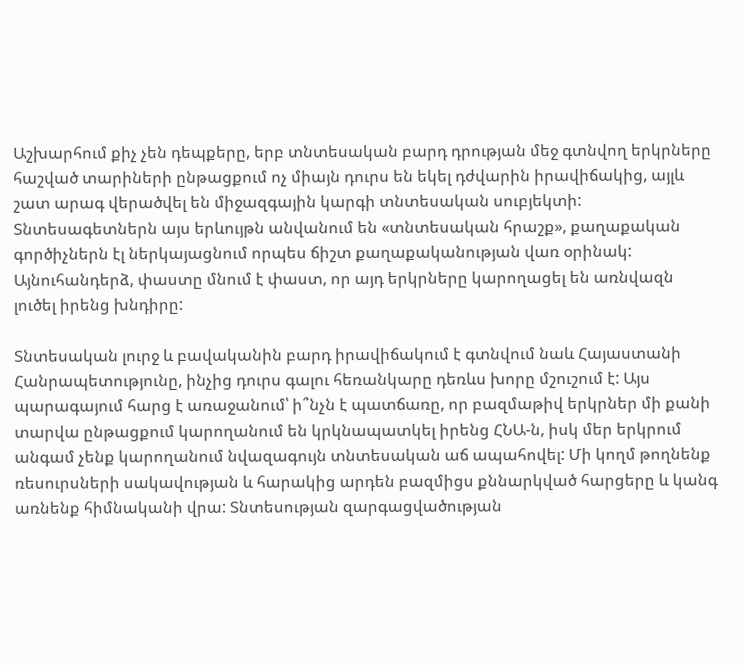Աշխարհում քիչ չեն դեպքերը, երբ տնտեսական բարդ դրության մեջ գտնվող երկրները հաշված տարիների ընթացքում ոչ միայն դուրս են եկել դժվարին իրավիճակից, այլև շատ արագ վերածվել են միջազգային կարգի տնտեսական սուբյեկտի: Տնտեսագետներն այս երևույթն անվանում են «տնտեսական հրաշք», քաղաքական գործիչներն էլ ներկայացնում որպես ճիշտ քաղաքականության վառ օրինակ: Այնուհանդերձ, փաստը մնում է փաստ, որ այդ երկրները կարողացել են առնվազն լուծել իրենց խնդիրը:

Տնտեսական լուրջ և բավականին բարդ իրավիճակում է գտնվում նաև Հայաստանի Հանրապետությունը, ինչից դուրս գալու հեռանկարը դեռևս խորը մշուշում է: Այս պարագայում հարց է առաջանում՝ ի՞նչն է պատճառը, որ բազմաթիվ երկրներ մի քանի տարվա ընթացքում կարողանում են կրկնապատկել իրենց ՀՆԱ-ն, իսկ մեր երկրում անգամ չենք կարողանում նվազագույն տնտեսական աճ ապահովել: Մի կողմ թողնենք ռեսուրսների սակավության և հարակից արդեն բազմիցս քննարկված հարցերը և կանգ առնենք հիմնականի վրա: Տնտեսության զարգացվածության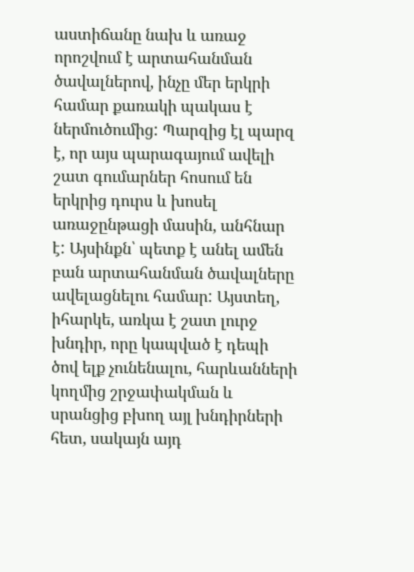աստիճանը նախ և առաջ որոշվում է արտահանման ծավալներով, ինչը մեր երկրի համար քառակի պակաս է ներմուծումից: Պարզից էլ պարզ է, որ այս պարագայում ավելի շատ գումարներ հոսում են երկրից դուրս և խոսել առաջընթացի մասին, անհնար է: Այսինքն՝ պետք է անել ամեն բան արտահանման ծավալները ավելացնելու համար: Այստեղ, իհարկե, առկա է շատ լուրջ խնդիր, որը կապված է դեպի ծով ելք չունենալու, հարևանների կողմից շրջափակման և սրանցից բխող այլ խնդիրների հետ, սակայն այդ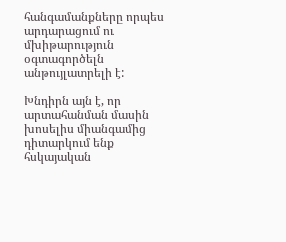հանգամանքները որպես արդարացում ու մխիթարություն օգտագործելն անթույլատրելի է:

Խնդիրն այն է, որ արտահանման մասին խոսելիս միանգամից դիտարկում ենք հսկայական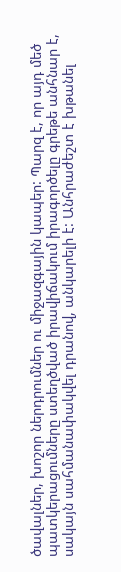ծավալներ, խոշոր ներդրումներ ու միջազգային կապեր: Պարզ է, որ այդ մեծ պատկերացումները ստեղծված իրավիճակում իրագործելը գրեթե անհնար է, սակայն սահմանափակվել դրանով, անկարելի է: Անհրաժեշտ է խթանել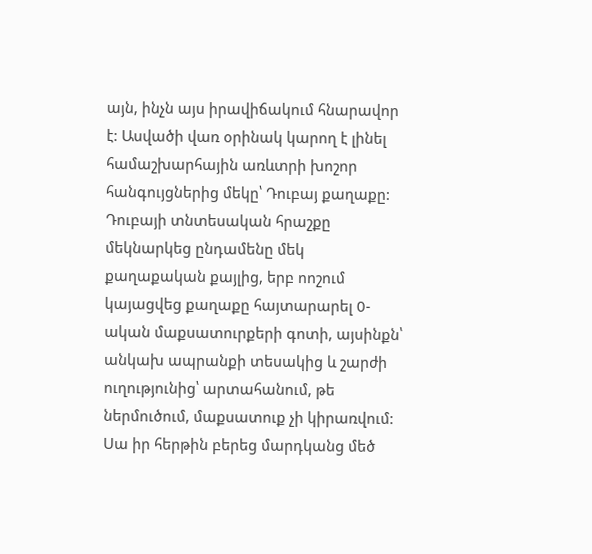այն, ինչն այս իրավիճակում հնարավոր է: Ասվածի վառ օրինակ կարող է լինել համաշխարհային առևտրի խոշոր հանգույցներից մեկը՝ Դուբայ քաղաքը: Դուբայի տնտեսական հրաշքը մեկնարկեց ընդամենը մեկ քաղաքական քայլից, երբ ոոշում կայացվեց քաղաքը հայտարարել 0-ական մաքսատուրքերի գոտի, այսինքն՝ անկախ ապրանքի տեսակից և շարժի ուղությունից՝ արտահանում, թե ներմուծում, մաքսատուք չի կիրառվում: Սա իր հերթին բերեց մարդկանց մեծ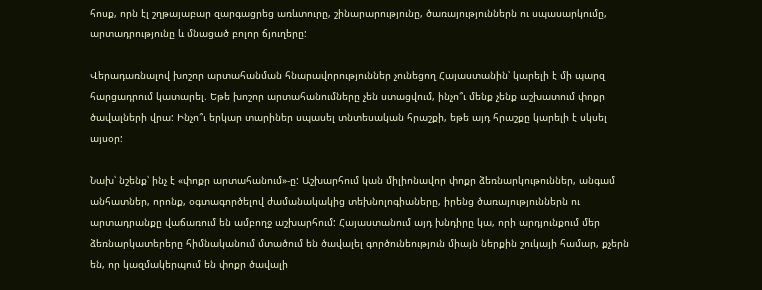հոսք, որն էլ շղթայաբար զարգացրեց առևտուրը, շինարարությունը, ծառայություններն ու սպասարկումը, արտադրությունը և մնացած բոլոր ճյուղերը:

Վերադառնալով խոշոր արտահանման հնարավորություններ չունեցող Հայաստանին՝ կարելի է մի պարզ հարցադրում կատարել. Եթե խոշոր արտահանումները չեն ստացվում, ինչո՞ւ մենք չենք աշխատում փոքր ծավալների վրա: Ինչո՞ւ երկար տարիներ սպասել տնտեսական հրաշքի, եթե այդ հրաշքը կարելի է սկսել այսօր:

Նախ՝ նշենք՝ ինչ է «փոքր արտահանում»-ը: Աշխարհում կան միլիոնավոր փոքր ձեռնարկութուններ, անգամ անհատներ, որոնք, օգտագործելով ժամանակակից տեխնոլոգիաները, իրենց ծառայություններն ու արտադրանքը վաճառում են ամբողջ աշխարհում: Հայաստանում այդ խնդիրը կա, որի արդյունքում մեր ձեռնարկատերերը հիմնականում մտածում են ծավալել գործունեություն միայն ներքին շուկայի համար, քչերն են, որ կազմակերպում են փոքր ծավալի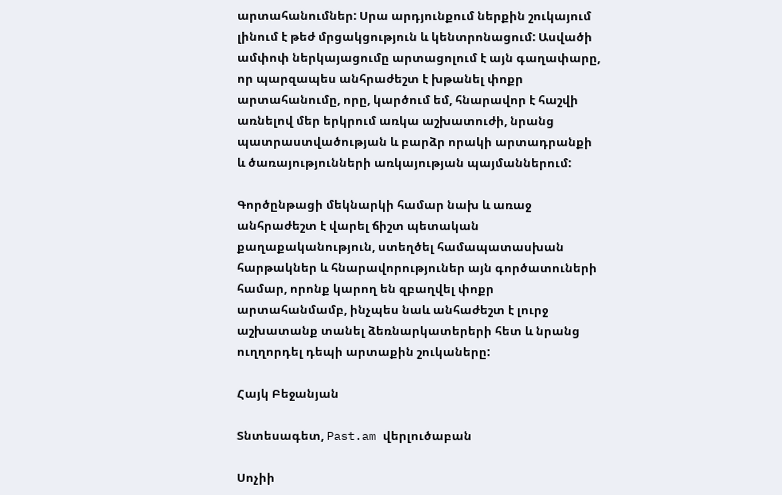արտահանումներ: Սրա արդյունքում ներքին շուկայում լինում է թեժ մրցակցություն և կենտրոնացում: Ասվածի ամփոփ ներկայացումը արտացոլում է այն գաղափարը, որ պարզապես անհրաժեշտ է խթանել փոքր արտահանումը, որը, կարծում եմ, հնարավոր է հաշվի առնելով մեր երկրում առկա աշխատուժի, նրանց պատրաստվածության և բարձր որակի արտադրանքի և ծառայությունների առկայության պայմաններում:

Գործընթացի մեկնարկի համար նախ և առաջ անհրաժեշտ է վարել ճիշտ պետական քաղաքականություն, ստեղծել համապատասխան հարթակներ և հնարավորություներ այն գործատուների համար, որոնք կարող են զբաղվել փոքր արտահանմամբ, ինչպես նաև անհաժեշտ է լուրջ աշխատանք տանել ձեռնարկատերերի հետ և նրանց ուղղորդել դեպի արտաքին շուկաները:

Հայկ Բեջանյան

Տնտեսագետ, Past.am վերլուծաբան

Սոչիի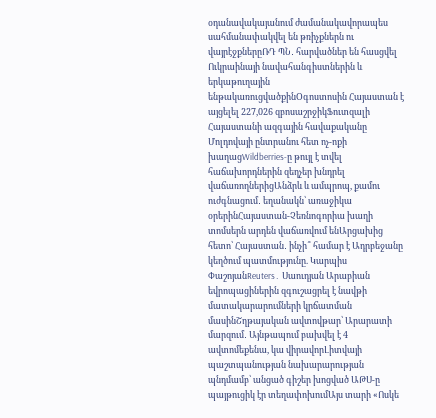օդանավակայանում ժամանակավորապես սահմանափակվել են թռիչքներն ու վայրէջքներըՌԴ ՊՆ․ հարվածներ են հասցվել Ուկրաինայի նավահանգիստներին և երկաթուղային ենթակառուցվածքինՕգոստոսին Հայաստան է այցելել 227,026 զբոսաշրջիկՖուտզալի Հայաստանի ազգային հավաքականը Մոլդովայի ընտրանու հետ ոչ-ոքի խաղացWildberries-ը թույլ է տվել հաճախորդներին զեղչեր խնդրել վաճառողներիցԱնձրև և ամպրոպ, քամու ուժգնացում․ եղանակն՝ առաջիկա օրերինՀայաստան-Չեռնոգորիա խաղի տոմսերն արդեն վաճառվում ենԱրցախից հետո՝ Հայաստան․ ինչի՞ համար է Ադրբեջանը կեղծում պատմությունը. Կարպիս ՓաշոյանReuters․ Սաուդյան Արաբիան եվրոպացիներին զգուշացրել է նավթի մատակարարումների կրճատման մասինՇղթայական ավտովթար՝ Արարատի մարզում․ Այնթապում բախվել է 4 ավտոմեքենա, կա վիրավորԼիտվայի պաշտպանության նախարարության պնդմամբ՝ անցած գիշեր խոցված ԱԹՍ-ը պայթուցիկ էր տեղափոխումԱյս տարի «Ոսկե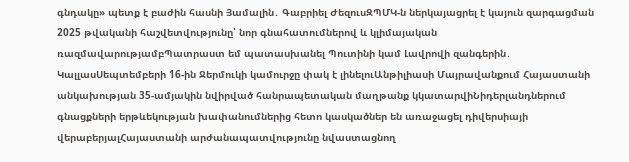գնդակը» պետք է բաժին հասնի Յամալին․ Գաբրիել ԺեզուսԶՊՄԿ-ն ներկայացրել է կայուն զարգացման 2025 թվականի հաշվետվությունը՝ նոր գնահատումներով և կլիմայական ռազմավարությամբՊատրաստ եմ պատասխանել Պուտինի կամ Լավրովի զանգերին․ ԿալլասՍեպտեմբերի 16-ին Ջերմուկի կամուրջը փակ է լինելուԱնթիլիասի Մայրավանքում Հայաստանի անկախության 35-ամյակին նվիրված հանրապետական մաղթանք կկատարվիՆիդերլանդներում գնացքների երթևեկության խափանումներից հետո կասկածներ են առաջացել դիվերսիայի վերաբերյալՀայաստանի արժանապատվությունը նվաստացնող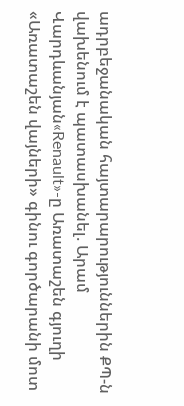ադրբեջանական հայտարարություններին ՔՊ-ն վախենում է պատասխանել. Արամ Վարդևանյան«Renault»-ը Առատաշեն գյուղի «Առատաշեն վայների» գինու գործարանի մոտ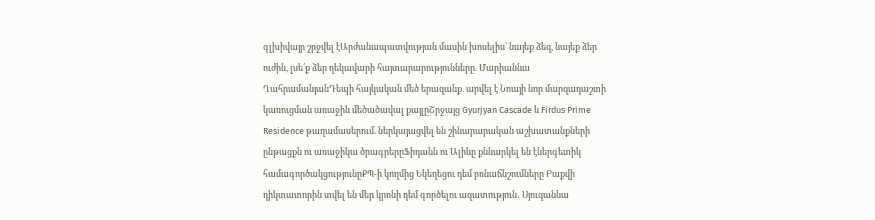գլխիվայր շրջվել էԱրժանապատվության մասին խոսելիս` նայեք ձեզ, նայեք ձեր ուժին, լսե՛ք ձեր ղեկավարի հայտարարությունները. Մարիաննա ՂահրամանյանԴեպի հայկական մեծ երազանք. արվել է Նոայի նոր մարզադաշտի կառուցման առաջին մեծածավալ քայլըՇրջայց Gyurjyan Cascade և Firdus Prime Residence թաղամասերում. ներկայացվել են շինարարական աշխատանքների ընթացքն ու առաջիկա ծրագրերըՖիդանն ու Ալիևը քննարկել են էներգետիկ համագործակցությունըՔՊ-ի կողմից Եկեղեցու դեմ բռնաճնշումները Բաքվի դիկտատորին տվել են մեր կրոնի դեմ գործելու ազատություն․ Սյուզաննա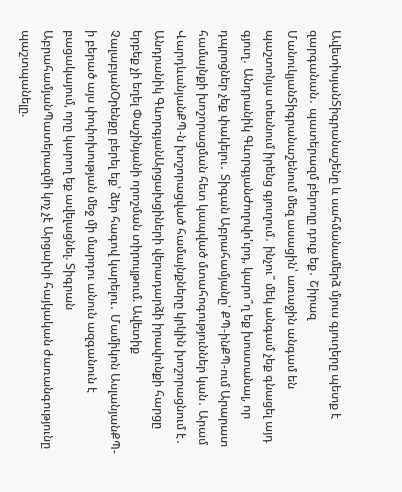ԱվետիսյանՏիգրանաշենը և սահմանամերձ մյուս գյուղերը պետք է զարգանան․ պատերազմ բերողը դուք եք․ Շիրազ ՄանուկյանՏիգրանաշենում մեզ ասացին՝ առաջին անգամ են պաշտոնյա տեսնում իրենց գյուղում․ ինչու՞ մեկ անգամ չեք գնացել այդ գյուղ․ Անդրանիկ ԳևորգյանԺողովո'ւրդ, կարո՞ղ եք խոստանալ, որ դպրոցներ չեք փակելու․ Տիգան Աբրահամյանը՝ ՔՊ-ինՔՊ-ում Արարատ համայնքի խոշորացման հետ կապված մտահոգություններ կան․ Արամ ՎարդևանյանՔՊ-ն խոշորացված համայնքները կրկին խոշորացնում է․ Անդրանիկ ԳևորգյանԱրցախցիների վերադարձի իրավունքի հարցը երբեք չի եղել Փաշինյանի որոշման տիրույթում. Ավետիք ՉալաբյանՕրենքը բերել եք՝ ձեր հագով կարելու․ Մամիկոն ԱսլանյանՔՊ-ի բերած այս փոփոխության մեջ մի մարդու անուն ազգանուն է բացակայում, որը կարող եք ավելացնել. Տիգրան ԱբրահամյանՊատերազմի կոչ չէ Արցախի հայկական ժառանգությունը պաշտպանելը.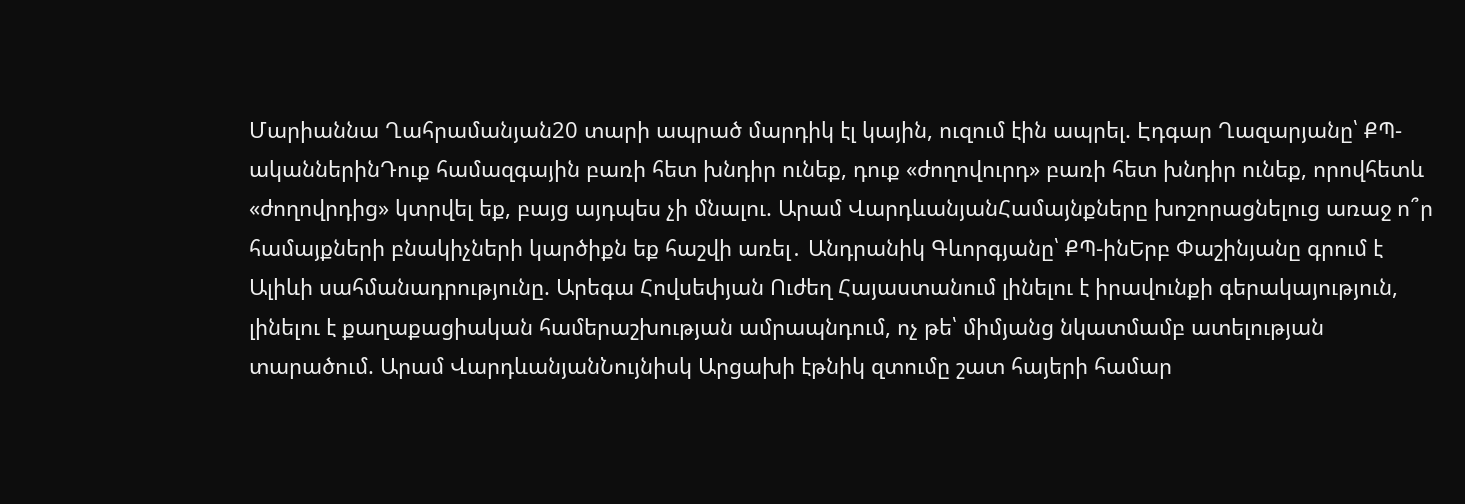Մարիաննա Ղահրամանյան20 տարի ապրած մարդիկ էլ կային, ուզում էին ապրել. Էդգար Ղազարյանը՝ ՔՊ-ականներինԴուք համազգային բառի հետ խնդիր ունեք, դուք «ժողովուրդ» բառի հետ խնդիր ունեք, որովհետև «ժողովրդից» կտրվել եք, բայց այդպես չի մնալու. Արամ ՎարդևանյանՀամայնքները խոշորացնելուց առաջ ո՞ր համայքների բնակիչների կարծիքն եք հաշվի առել․ Անդրանիկ Գևորգյանը՝ ՔՊ-ինԵրբ Փաշինյանը գրում է Ալիևի սահմանադրությունը. Արեգա Հովսեփյան Ուժեղ Հայաստանում լինելու է իրավունքի գերակայություն, լինելու է քաղաքացիական համերաշխության ամրապնդում, ոչ թե՝ միմյանց նկատմամբ ատելության տարածում. Արամ ՎարդևանյանՆույնիսկ Արցախի էթնիկ զտումը շատ հայերի համար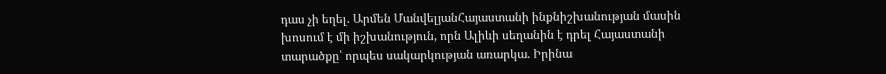դաս չի եղել. Արմեն ՄանվելյանՀայաստանի ինքնիշխանության մասին խոսում է մի իշխանություն, որն Ալիևի սեղանին է դրել Հայաստանի տարածքը՝ որպես սակարկության առարկա. Իրինա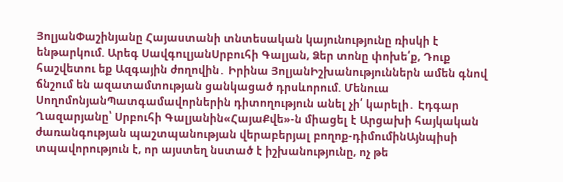ՅոլյանՓաշինյանը Հայաստանի տնտեսական կայունությունը ռիսկի է ենթարկում. Արեգ ՍավգուլյանՍրբուհի Գալյան, Ձեր տոնը փոխե՛ք, Դուք հաշվետու եք Ազգային ժողովին․ Իրինա ՅոլյանԻշխանություններն ամեն գնով ճնշում են ազատամտության ցանկացած դրսևորում. Մենուա ՍողոմոնյանՊատգամավորներին դիտողություն անել չի՛ կարելի․ Էդգար Ղազարյանը՝ Սրբուհի Գալյանին«ՀայաՔվե»-ն միացել է Արցախի հայկական ժառանգության պաշտպանության վերաբերյալ բողոք-դիմումինԱյնպիսի տպավորություն է, որ այստեղ նստած է իշխանությունը, ոչ թե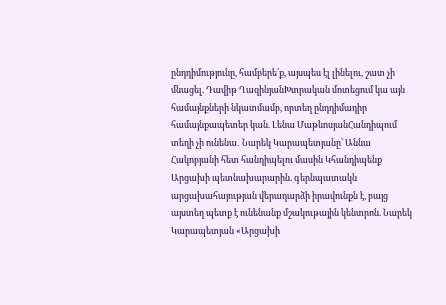ընդդիմությունը, համբերե՛ք, այսպես էլ լինելու, շատ չի մնացել. Դավիթ ՂազինյանԽտրական մոտեցում կա այն համայնքների նկատմամբ, որտեղ ընդդիմադիր համայնքապետեր կան. Լենա ՄաթևոսյանՀանդիպում տեղի չի ունենա․ Նարեկ Կարապետյանը՝ Աննա Հակոբյանի հետ հանդիպելու մասին Կհանդիպենք Արցախի պետնախարարին. գերնպատակն արցախահայության վերադարձի իրավունքն է, բայց այստեղ պետք է ունենանք մշակութային կենտրոն. Նարեկ Կարապետյան «Արցախի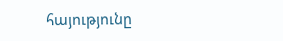հայությունը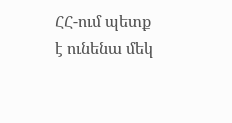ՀՀ-ում պետք է ունենա մեկ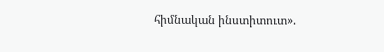հիմնական ինստիտուտ».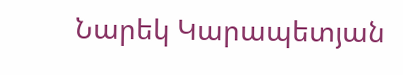Նարեկ Կարապետյան